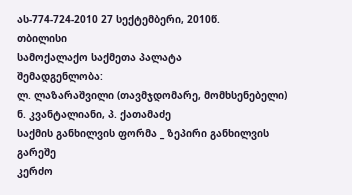ას-774-724-2010 27 სექტემბერი, 2010წ.
თბილისი
სამოქალაქო საქმეთა პალატა
შემადგენლობა:
ლ. ლაზარაშვილი (თავმჯდომარე, მომხსენებელი)
ნ. კვანტალიანი, პ. ქათამაძე
საქმის განხილვის ფორმა _ ზეპირი განხილვის გარეშე
კერძო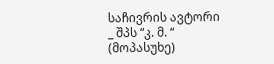საჩივრის ავტორი _ შპს “კ. მ. “ (მოპასუხე)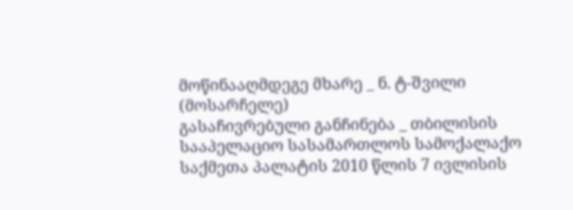მოწინააღმდეგე მხარე _ ნ. ტ-შვილი (მოსარჩელე)
გასაჩივრებული განჩინება _ თბილისის სააპელაციო სასამართლოს სამოქალაქო საქმეთა პალატის 2010 წლის 7 ივლისის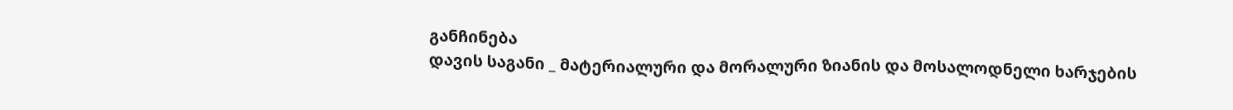განჩინება
დავის საგანი _ მატერიალური და მორალური ზიანის და მოსალოდნელი ხარჯების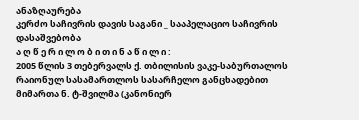ანაზღაურება
კერძო საჩივრის დავის საგანი _ სააპელაციო საჩივრის დასაშვებობა
ა ღ წ ე რ ი ლ ო ბ ი თ ი ნ ა წ ი ლ ი :
2005 წლის 3 თებერვალს ქ. თბილისის ვაკე-საბურთალოს რაიონულ სასამართლოს სასარჩელო განცხადებით მიმართა ნ. ტ-შვილმა (კანონიერ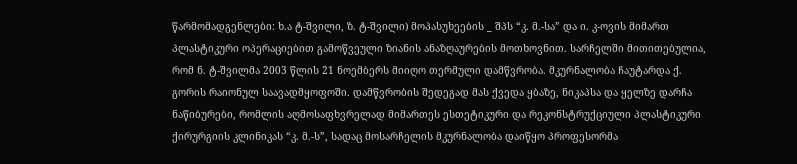წარმომადგენლები: ხ.ა ტ-შვილი, ზ. ტ-შვილი) მოპასუხეების _ შპს “კ. მ.-სა” და ი. კ-ოვის მიმართ პლასტიკური ოპერაციებით გამოწვეული ზიანის ანაზღაურების მოთხოვნით. სარჩელში მითითებულია, რომ ნ. ტ-შვილმა 2003 წლის 21 ნოემბერს მიიღო თერმული დამწვრობა. მკურნალობა ჩაუტარდა ქ. გორის რაიონულ საავადმყოფოში. დამწვრობის შედეგად მას ქვედა ყბაზე, ნიკაპსა და ყელზე დარჩა ნაწიბურები, რომლის აღმოსაფხვრელად მიმართეს ესთეტიკური და რეკონსტრუქციული პლასტიკური ქირურგიის კლინიკას “კ. მ.-ს”, სადაც მოსარჩელის მკურნალობა დაიწყო პროფესორმა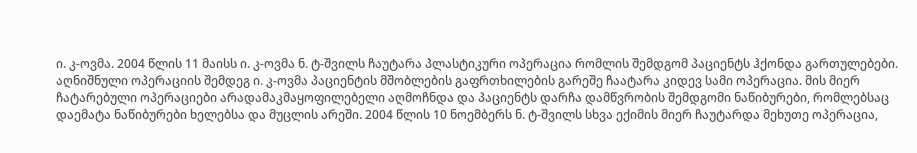ი. კ-ოვმა. 2004 წლის 11 მაისს ი. კ-ოვმა ნ. ტ-შვილს ჩაუტარა პლასტიკური ოპერაცია რომლის შემდგომ პაციენტს ჰქონდა გართულებები. აღნიშნული ოპერაციის შემდეგ ი. კ-ოვმა პაციენტის მშობლების გაფრთხილების გარეშე ჩაატარა კიდევ სამი ოპერაცია. მის მიერ ჩატარებული ოპერაციები არადამაკმაყოფილებელი აღმოჩნდა და პაციენტს დარჩა დამწვრობის შემდგომი ნაწიბურები, რომლებსაც დაემატა ნაწიბურები ხელებსა და მუცლის არეში. 2004 წლის 10 ნოემბერს ნ. ტ-შვილს სხვა ექიმის მიერ ჩაუტარდა მეხუთე ოპერაცია,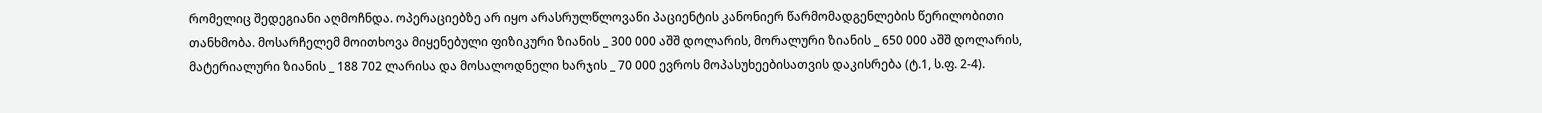რომელიც შედეგიანი აღმოჩნდა. ოპერაციებზე არ იყო არასრულწლოვანი პაციენტის კანონიერ წარმომადგენლების წერილობითი თანხმობა. მოსარჩელემ მოითხოვა მიყენებული ფიზიკური ზიანის _ 300 000 აშშ დოლარის, მორალური ზიანის _ 650 000 აშშ დოლარის, მატერიალური ზიანის _ 188 702 ლარისა და მოსალოდნელი ხარჯის _ 70 000 ევროს მოპასუხეებისათვის დაკისრება (ტ.1, ს.ფ. 2-4).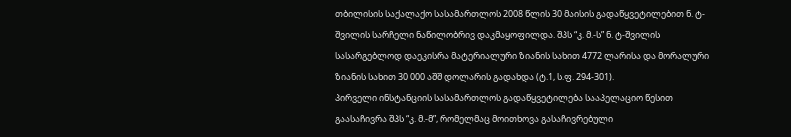თბილისის საქალაქო სასამართლოს 2008 წლის 30 მაისის გადაწყვეტილებით ნ. ტ-შვილის სარჩელი ნაწილობრივ დაკმაყოფილდა. შპს “კ. მ.-ს” ნ. ტ-შვილის სასარგებლოდ დაეკისრა მატერიალური ზიანის სახით 4772 ლარისა და მორალური ზიანის სახით 30 000 აშშ დოლარის გადახდა (ტ.1, ს.ფ. 294-301).
პირველი ინსტანციის სასამართლოს გადაწყვეტილება სააპელაციო წესით გაასაჩივრა შპს “კ. მ.-მ”, რომელმაც მოითხოვა გასაჩივრებული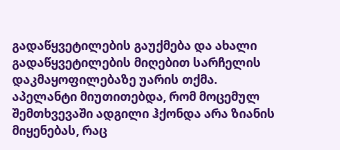გადაწყვეტილების გაუქმება და ახალი გადაწყვეტილების მიღებით სარჩელის დაკმაყოფილებაზე უარის თქმა. აპელანტი მიუთითებდა, რომ მოცემულ შემთხვევაში ადგილი ჰქონდა არა ზიანის მიყენებას, რაც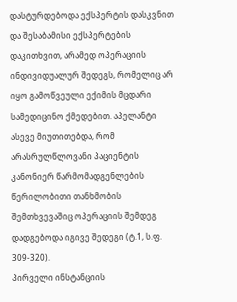დასტურდებოდა ექსპერტის დასკვნით და შესაბამისი ექსპერტების დაკითხვით, არამედ ოპერაციის ინდივიდუალურ შედეგს, რომელიც არ იყო გამოწვეული ექიმის მცდარი სამედიცინო ქმედებით. აპელანტი ასევე მიუთითებდა, რომ არასრულწლოვანი პაციენტის კანონიერ წარმომადგენლების წერილობითი თანხმობის შემთხვევაშიც ოპერაციის შემდეგ დადგებოდა იგივე შედეგი (ტ.1, ს.ფ. 309-320).
პირველი ინსტანციის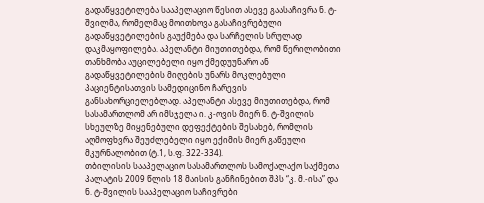გადაწყვეტილება სააპელაციო წესით ასევე გაასაჩივრა ნ. ტ-შვილმა, რომელმაც მოითხოვა გასაჩივრებული გადაწყვეტილების გაუქმება და სარჩელის სრულად დაკმაყოფილება. აპელანტი მიუთითებდა, რომ წერილობითი თანხმობა აუცილებელი იყო ქმედუუნარო ან გადაწყვეტილების მიღების უნარს მოკლებული პაციენტისათვის სამედიცინო ჩარევის განსახორციელებლად. აპელანტი ასევე მიუთითებდა, რომ სასამართლომ არ იმსჯელა ი. კ-ოვის მიერ ნ. ტ-შვილის სხეულზე მიყენებული დეფექტების შესახებ, რომლის აღმოფხვრა შეუძლებელი იყო ექიმის მიერ გაწეული მკურნალობით (ტ.1, ს.ფ. 322-334).
თბილისის სააპელაციო სასამართლოს სამოქალაქო საქმეთა პალატის 2009 წლის 18 მაისის განჩინებით შპს “კ. მ.-ისა” და ნ. ტ-შვილის სააპელაციო საჩივრები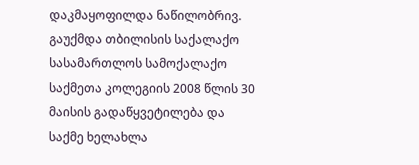დაკმაყოფილდა ნაწილობრივ. გაუქმდა თბილისის საქალაქო სასამართლოს სამოქალაქო საქმეთა კოლეგიის 2008 წლის 30 მაისის გადაწყვეტილება და საქმე ხელახლა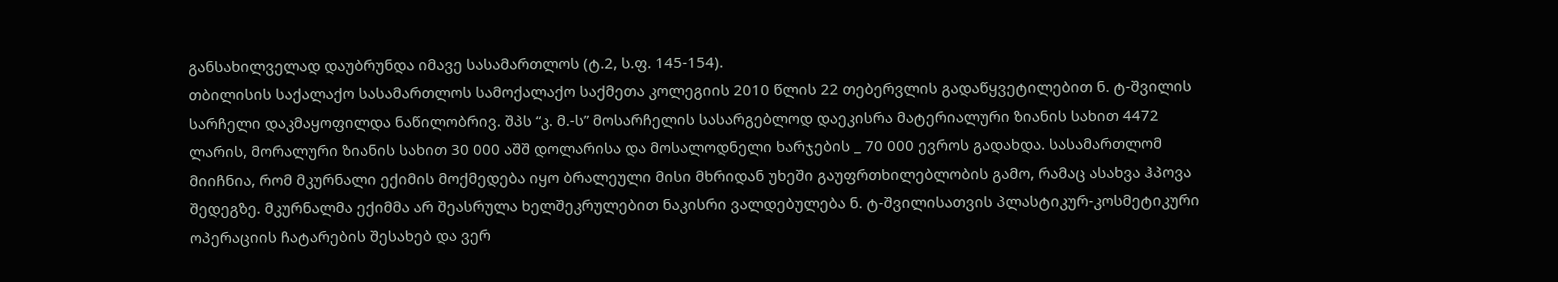განსახილველად დაუბრუნდა იმავე სასამართლოს (ტ.2, ს.ფ. 145-154).
თბილისის საქალაქო სასამართლოს სამოქალაქო საქმეთა კოლეგიის 2010 წლის 22 თებერვლის გადაწყვეტილებით ნ. ტ-შვილის სარჩელი დაკმაყოფილდა ნაწილობრივ. შპს “კ. მ.-ს” მოსარჩელის სასარგებლოდ დაეკისრა მატერიალური ზიანის სახით 4472 ლარის, მორალური ზიანის სახით 30 000 აშშ დოლარისა და მოსალოდნელი ხარჯების _ 70 000 ევროს გადახდა. სასამართლომ მიიჩნია, რომ მკურნალი ექიმის მოქმედება იყო ბრალეული მისი მხრიდან უხეში გაუფრთხილებლობის გამო, რამაც ასახვა ჰპოვა შედეგზე. მკურნალმა ექიმმა არ შეასრულა ხელშეკრულებით ნაკისრი ვალდებულება ნ. ტ-შვილისათვის პლასტიკურ-კოსმეტიკური ოპერაციის ჩატარების შესახებ და ვერ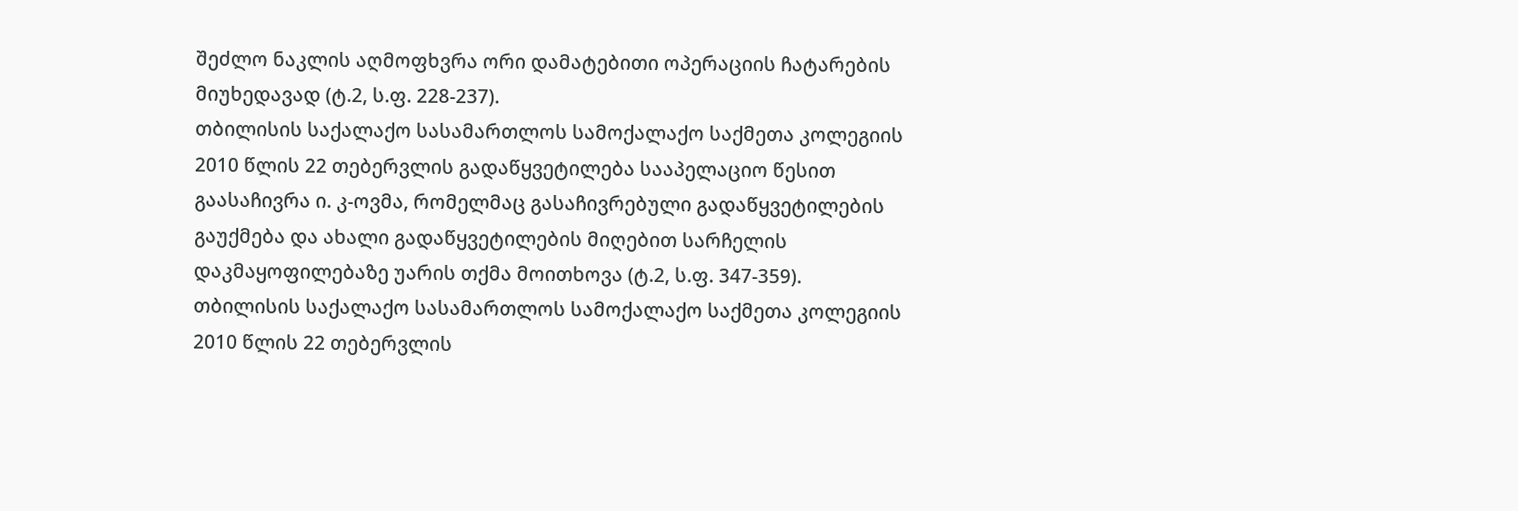შეძლო ნაკლის აღმოფხვრა ორი დამატებითი ოპერაციის ჩატარების მიუხედავად (ტ.2, ს.ფ. 228-237).
თბილისის საქალაქო სასამართლოს სამოქალაქო საქმეთა კოლეგიის 2010 წლის 22 თებერვლის გადაწყვეტილება სააპელაციო წესით გაასაჩივრა ი. კ-ოვმა, რომელმაც გასაჩივრებული გადაწყვეტილების გაუქმება და ახალი გადაწყვეტილების მიღებით სარჩელის დაკმაყოფილებაზე უარის თქმა მოითხოვა (ტ.2, ს.ფ. 347-359).
თბილისის საქალაქო სასამართლოს სამოქალაქო საქმეთა კოლეგიის 2010 წლის 22 თებერვლის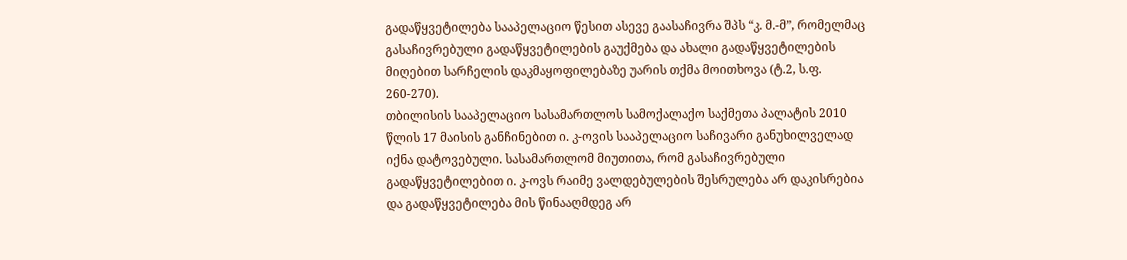გადაწყვეტილება სააპელაციო წესით ასევე გაასაჩივრა შპს “კ. მ.-მ”, რომელმაც გასაჩივრებული გადაწყვეტილების გაუქმება და ახალი გადაწყვეტილების მიღებით სარჩელის დაკმაყოფილებაზე უარის თქმა მოითხოვა (ტ.2, ს.ფ. 260-270).
თბილისის სააპელაციო სასამართლოს სამოქალაქო საქმეთა პალატის 2010 წლის 17 მაისის განჩინებით ი. კ-ოვის სააპელაციო საჩივარი განუხილველად იქნა დატოვებული. სასამართლომ მიუთითა, რომ გასაჩივრებული გადაწყვეტილებით ი. კ-ოვს რაიმე ვალდებულების შესრულება არ დაკისრებია და გადაწყვეტილება მის წინააღმდეგ არ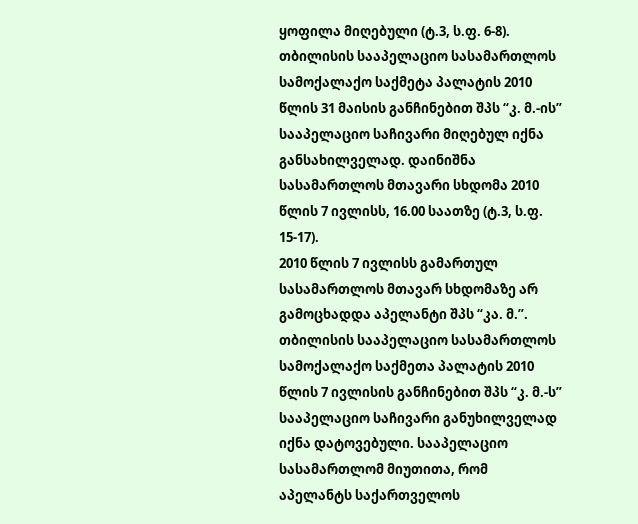ყოფილა მიღებული (ტ.3, ს.ფ. 6-8).
თბილისის სააპელაციო სასამართლოს სამოქალაქო საქმეტა პალატის 2010 წლის 31 მაისის განჩინებით შპს “კ. მ.-ის” სააპელაციო საჩივარი მიღებულ იქნა განსახილველად. დაინიშნა სასამართლოს მთავარი სხდომა 2010 წლის 7 ივლისს, 16.00 საათზე (ტ.3, ს.ფ. 15-17).
2010 წლის 7 ივლისს გამართულ სასამართლოს მთავარ სხდომაზე არ გამოცხადდა აპელანტი შპს “კა. მ.”. თბილისის სააპელაციო სასამართლოს სამოქალაქო საქმეთა პალატის 2010 წლის 7 ივლისის განჩინებით შპს “კ. მ.-ს” სააპელაციო საჩივარი განუხილველად იქნა დატოვებული. სააპელაციო სასამართლომ მიუთითა, რომ აპელანტს საქართველოს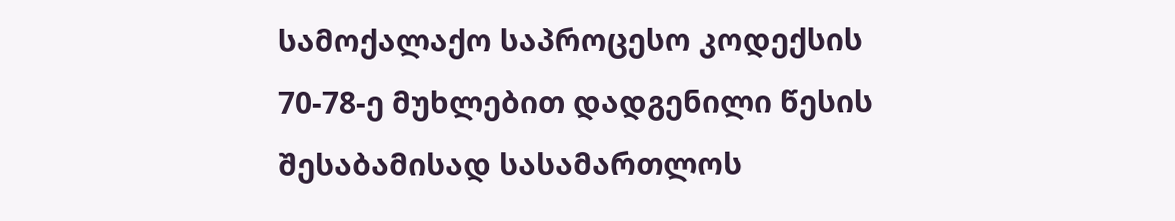სამოქალაქო საპროცესო კოდექსის 70-78-ე მუხლებით დადგენილი წესის შესაბამისად სასამართლოს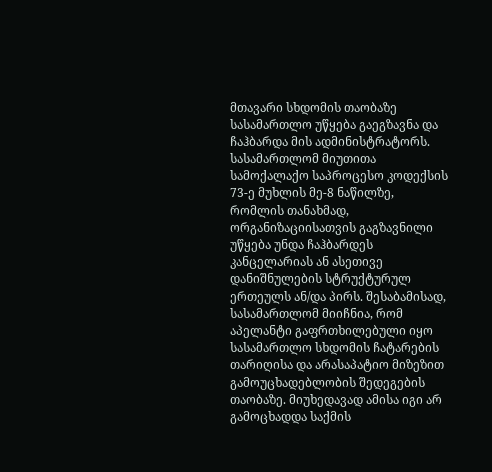მთავარი სხდომის თაობაზე სასამართლო უწყება გაეგზავნა და ჩაჰბარდა მის ადმინისტრატორს. სასამართლომ მიუთითა სამოქალაქო საპროცესო კოდექსის 73-ე მუხლის მე-8 ნაწილზე, რომლის თანახმად, ორგანიზაციისათვის გაგზავნილი უწყება უნდა ჩაჰბარდეს კანცელარიას ან ასეთივე დანიშნულების სტრუქტურულ ერთეულს ან/და პირს. შესაბამისად, სასამართლომ მიიჩნია, რომ აპელანტი გაფრთხილებული იყო სასამართლო სხდომის ჩატარების თარიღისა და არასაპატიო მიზეზით გამოუცხადებლობის შედეგების თაობაზე. მიუხედავად ამისა იგი არ გამოცხადდა საქმის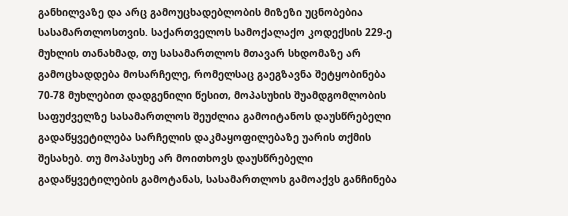განხილვაზე და არც გამოუცხადებლობის მიზეზი უცნობებია სასამართლოსთვის. საქართველოს სამოქალაქო კოდექსის 229-ე მუხლის თანახმად, თუ სასამართლოს მთავარ სხდომაზე არ გამოცხადდება მოსარჩელე, რომელსაც გაეგზავნა შეტყობინება 70-78 მუხლებით დადგენილი წესით, მოპასუხის შუამდგომლობის საფუძველზე სასამართლოს შეუძლია გამოიტანოს დაუსწრებელი გადაწყვეტილება სარჩელის დაკმაყოფილებაზე უარის თქმის შესახებ. თუ მოპასუხე არ მოითხოვს დაუსწრებელი გადაწყვეტილების გამოტანას, სასამართლოს გამოაქვს განჩინება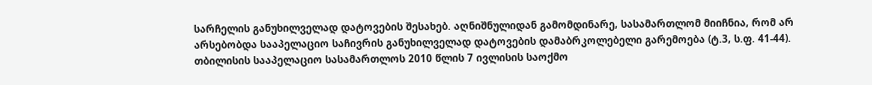სარჩელის განუხილველად დატოვების შესახებ. აღნიშნულიდან გამომდინარე, სასამართლომ მიიჩნია, რომ არ არსებობდა სააპელაციო საჩივრის განუხილველად დატოვების დამაბრკოლებელი გარემოება (ტ.3, ს.ფ. 41-44).
თბილისის სააპელაციო სასამართლოს 2010 წლის 7 ივლისის საოქმო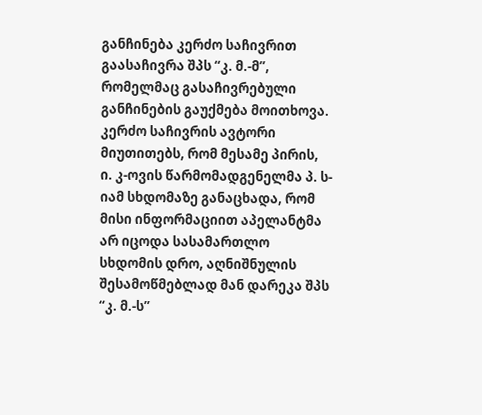განჩინება კერძო საჩივრით გაასაჩივრა შპს “კ. მ.-მ”, რომელმაც გასაჩივრებული განჩინების გაუქმება მოითხოვა. კერძო საჩივრის ავტორი მიუთითებს, რომ მესამე პირის, ი. კ-ოვის წარმომადგენელმა პ. ს-იამ სხდომაზე განაცხადა, რომ მისი ინფორმაციით აპელანტმა არ იცოდა სასამართლო სხდომის დრო, აღნიშნულის შესამოწმებლად მან დარეკა შპს “კ. მ.-ს”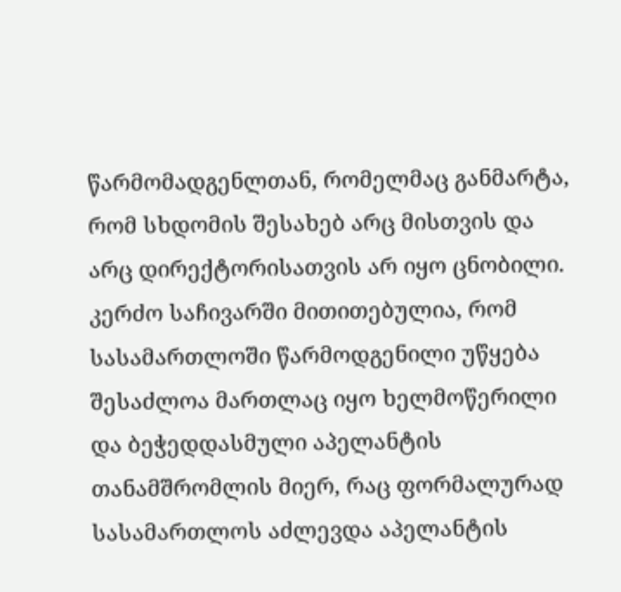წარმომადგენლთან, რომელმაც განმარტა, რომ სხდომის შესახებ არც მისთვის და არც დირექტორისათვის არ იყო ცნობილი. კერძო საჩივარში მითითებულია, რომ სასამართლოში წარმოდგენილი უწყება შესაძლოა მართლაც იყო ხელმოწერილი და ბეჭედდასმული აპელანტის თანამშრომლის მიერ, რაც ფორმალურად სასამართლოს აძლევდა აპელანტის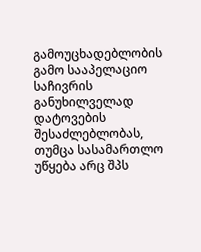გამოუცხადებლობის გამო სააპელაციო საჩივრის განუხილველად დატოვების შესაძლებლობას, თუმცა სასამართლო უწყება არც შპს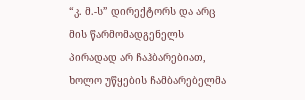“კ. მ.-ს” დირექტორს და არც მის წარმომადგენელს პირადად არ ჩაჰბარებიათ, ხოლო უწყების ჩამბარებელმა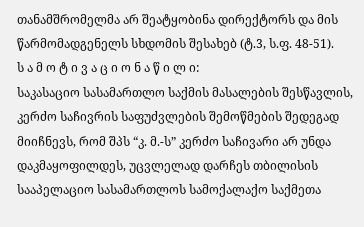თანამშრომელმა არ შეატყობინა დირექტორს და მის წარმომადგენელს სხდომის შესახებ (ტ.3, ს.ფ. 48-51).
ს ა მ ო ტ ი ვ ა ც ი ო ნ ა წ ი ლ ი:
საკასაციო სასამართლო საქმის მასალების შესწავლის, კერძო საჩივრის საფუძვლების შემოწმების შედეგად მიიჩნევს, რომ შპს “კ. მ.-ს” კერძო საჩივარი არ უნდა დაკმაყოფილდეს, უცვლელად დარჩეს თბილისის სააპელაციო სასამართლოს სამოქალაქო საქმეთა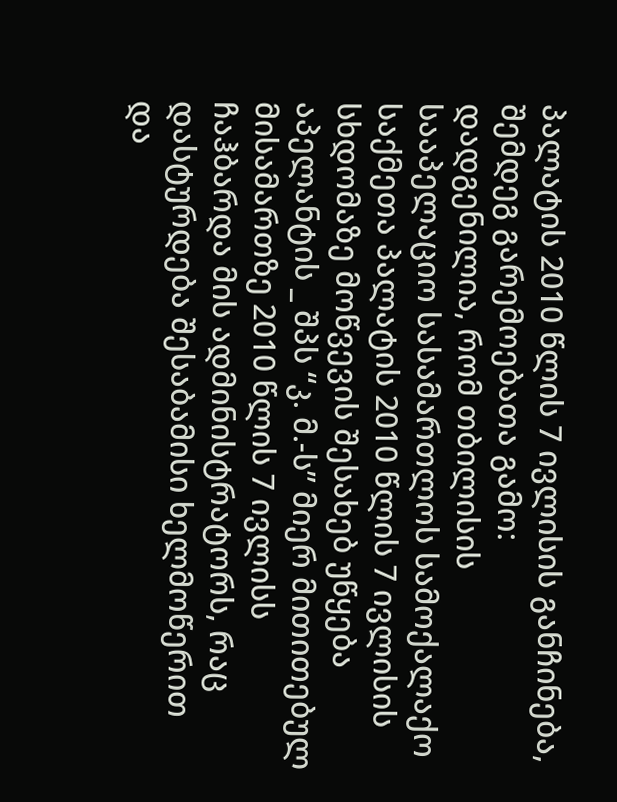პალატის 2010 წლის 7 ივლისის განჩინება, შემდეგ გარემოებათა გამო:
დადგენილია, რომ თბილისის სააპელაციო სასამართლოს სამოქალაქო საქმეთა პალატის 2010 წლის 7 ივლისის სხდომაზე მოწვევის შესახებ უწყება აპელანტის _ შპს “კ. მ.-ს” მიერ მითითებულ მისამართზე 2010 წლის 7 ივლისს ჩაჰბარდა მის ადმინისტრატორს, რაც დასტურდება შესაბამისი ხელმოწერით და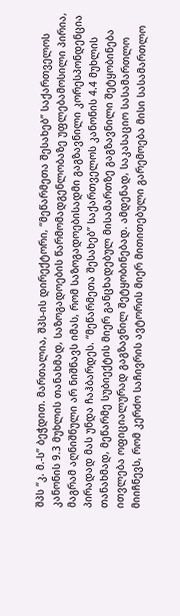შპს “კ. მ.-ს” ბეჭდით. მართალია, შპს-ის დირექტორი, “მეწარმეთა შესახებ” საქართველოს კანონის 9.3 მუხლის თანახმად, საზოგადოების წარმომადგენლობაზე უფლებამოსილი პირია, მაგრამ აღნიშნული არ ნიშნავს იმას, რომ საზოგადოებისადმი გაგზავნილი კორესპონდენცია პირადად მას უნდა ჩაჰბარდეს. “მეწარმეთა შესახებ” საქართველოს კანონის 4.4 მუხლის თანახმად, მეწარმე სუბიექტის მიერ განცხადებულ მისამართზე გაგზავნილი შეტყობინება ითვლება ოფიციალურად გაგზავნილ შეტყობინებად. ამდენად, საკასაციო სასამართლო მიიჩნევს, რომ კერძო საჩივრის ავტორის მიერ მითითებული გარემოება მისი სასამართლო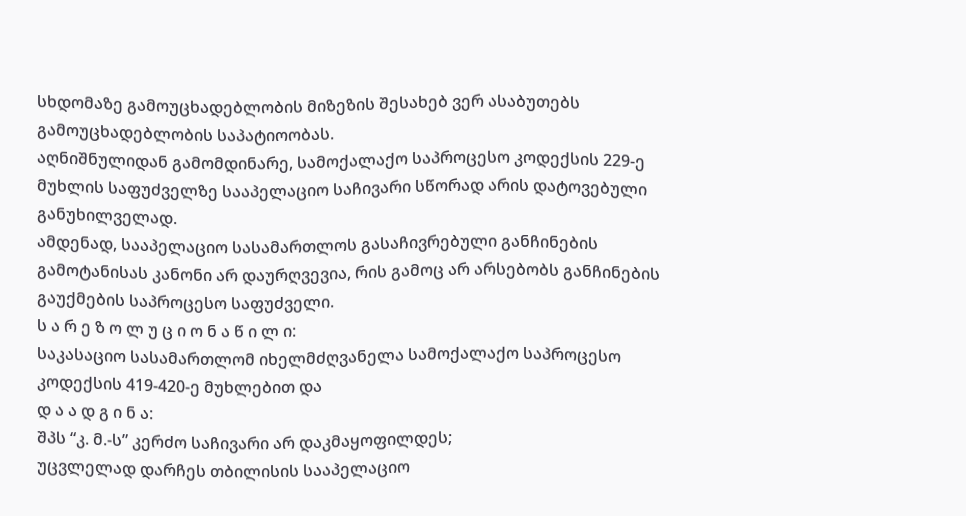სხდომაზე გამოუცხადებლობის მიზეზის შესახებ ვერ ასაბუთებს გამოუცხადებლობის საპატიოობას.
აღნიშნულიდან გამომდინარე, სამოქალაქო საპროცესო კოდექსის 229-ე მუხლის საფუძველზე სააპელაციო საჩივარი სწორად არის დატოვებული განუხილველად.
ამდენად, სააპელაციო სასამართლოს გასაჩივრებული განჩინების გამოტანისას კანონი არ დაურღვევია, რის გამოც არ არსებობს განჩინების გაუქმების საპროცესო საფუძველი.
ს ა რ ე ზ ო ლ უ ც ი ო ნ ა წ ი ლ ი:
საკასაციო სასამართლომ იხელმძღვანელა სამოქალაქო საპროცესო კოდექსის 419-420-ე მუხლებით და
დ ა ა დ გ ი ნ ა:
შპს “კ. მ.-ს” კერძო საჩივარი არ დაკმაყოფილდეს;
უცვლელად დარჩეს თბილისის სააპელაციო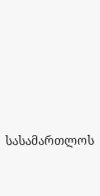სასამართლოს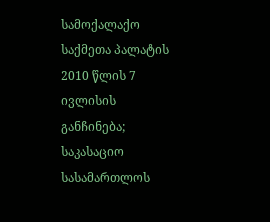სამოქალაქო საქმეთა პალატის 2010 წლის 7 ივლისის განჩინება;
საკასაციო სასამართლოს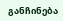განჩინება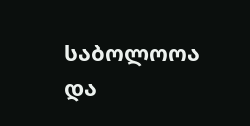საბოლოოა და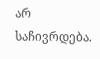არ საჩივრდება.